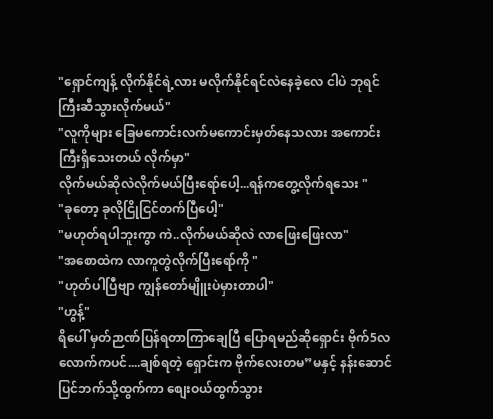"ရှောင်ကျန့် လိုက်နိုင်ရဲ့လား မလိုက်နိုင်ရင်လဲနေခဲ့လေ ငါပဲ ဘုရင်ကြီးဆီသွားလိုက်မယ်"
"လူကိုများ ခြေမကောင်းလက်မကောင်းမှတ်နေသလား အကောင်းကြီးရှိသေးတယ် လိုက်မှာ"
လိုက်မယ်ဆိုလဲလိုက်မယ်ပြီးရော်ပေါ့...ရန်ကတွေ့လိုက်ရသေး "
"ခုတော့ ခုလိုငြိုငြင်တက်ပြီပေါ့"
"မဟုတ်ရပါဘူးကွာ ကဲ..လိုက်မယ်ဆိုလဲ လာဖြေးဖြေးလာ"
"အစောထဲက လာကူတွဲလိုက်ပြီးရော်ကို "
"ဟုတ်ပါပြီဗျာ ကျွန်တော်မျိူးပဲမှားတာပါ"
"ဟွန့်"
ရိပေါ် မှတ်ဉာဏ်ပြန်ရတာကြာချေပြီ ပြောရမည်ဆိုရှောင်း ဗိုက်5လလောက်ကပင်....ချစ်ရတဲ့ ရှောင်းက ဗိုက်လေးတမ”မနှင့် နန်းဆောင်ပြင်ဘက်သို့ထွက်ကာ စျေးဝယ်ထွက်သွား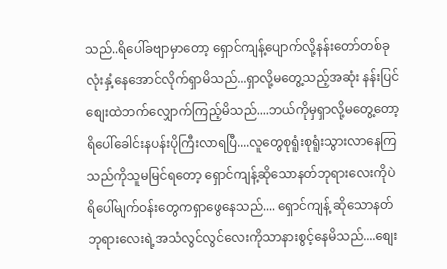သည်..ရိပေါ်ခဗျာမှာတော့ ရှောင်ကျန့်ပျောက်လို့နန်းတော်တစ်ခုလုံးနှံ့နေအောင်လိုက်ရှာမိသည်...ရှာလို့မတွေ့သည့်အဆုံး နန်းပြင်စျေးထဲဘက်လျှောက်ကြည့်မိသည်....ဘယ်ကိုမှရှာလို့မတွေ့တော့ ရိပေါ်ခေါင်းနပန်းပိုကြီးလာရပြီ....လူတွေစုရူံးစုရူံးသွားလာနေကြသည်ကိုသူမမြင်ရတော့ ရှောင်ကျန့်ဆိုသောနတ်ဘုရားလေးကိုပဲရိပေါ်မျက်ဝန်းတွေကရှာဖွေနေသည်.... ရှောင်ကျန့် ဆိုသောနတ်ဘုရားလေးရဲ့အသံလွင်လွင်လေးကိုသာနားစွင့်နေမိသည်....စျေး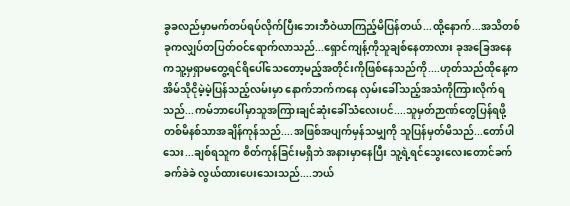ခွခလည်မှာမက်တပ်ရပ်လိုက်ပြီးဘေးဘီဝဲယာကြည့်မိပြန်တယ်...ထို့နောက်...အသိတစ်ခုကလျှပ်တပြတ်ဝင်ရောက်လာသည်...ရှောင်ကျန့်ကိုသူချစ်နေတာလား ခုအခြေအနေကသူ့မှရှာမတွေ့ရင်ရိပေါ်သေတော့မည့်အတိုင်းကိုဖြစ်နေသည်ကို....ဟုတ်သည်ထိုနေ့ကအိမ်သိုငိုမဲ့မဲ့ပြန်သည့်လမ်းမှာ နောက်ဘက်ကနေ လှမ်းခေါ်သည့်အသံကိုကြားလိုက်ရသည်...ကမ်ဘာပေါ်မှာသူအကြားချင်ဆုံးခေါ်သံလေးပင်....သူမှတ်ဉာဏ်တွေပြန်ရဖို့ တစ်မိနစ်သာအချိန်ကုန်သည်....အဖြစ်အပျက်မှန်သမျှကို သူပြန်မှတ်မိသည်...တော်ပါသေး...ချစ်ရသူက စိတ်ကုန်ခြင်းမရှိဘဲ အနားမှာနေပြီး သူ့ရဲ့ရင်သွေးလေးတောင်ခက်ခက်ခဲခဲ လွယ်ထားပေးသေးသည်....ဘယ်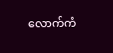လောက်ကံ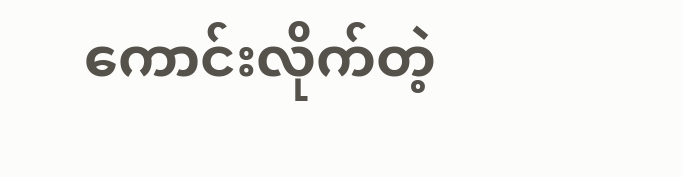ကောင်းလိုက်တဲ့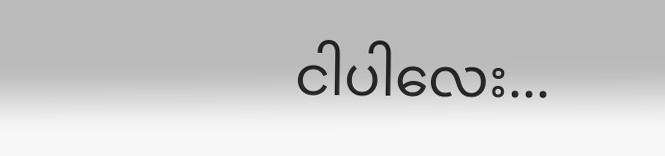ငါပါလေး...